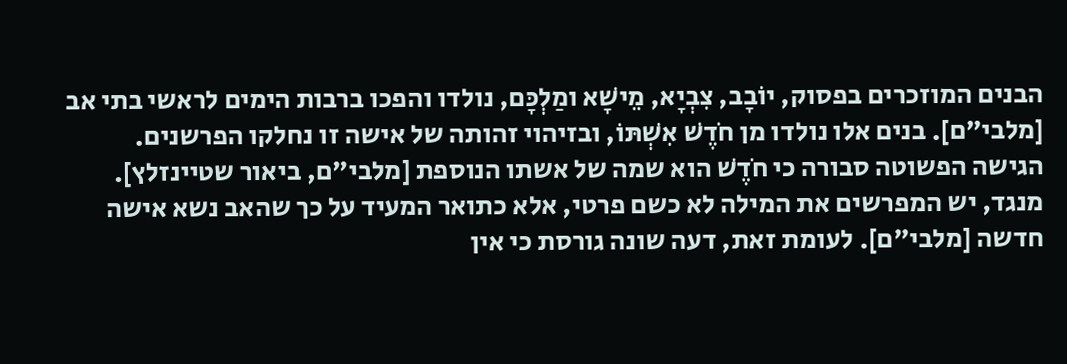הבנים המוזכרים בפסוק, יוֹבָב, צִבְיָא, מֵישָׁא ומַלְכָּם, נולדו והפכו ברבות הימים לראשי בתי אב [מלבי"ם]. בנים אלו נולדו מן חֹדֶשׁ אִשְׁתּוֹ, ובזיהוי זהותה של אישה זו נחלקו הפרשנים.
הגישה הפשוטה סבורה כי חֹדֶשׁ הוא שמה של אשתו הנוספת [מלבי"ם, ביאור שטיינזלץ]. מנגד, יש המפרשים את המילה לא כשם פרטי, אלא כתואר המעיד על כך שהאב נשא אישה חדשה [מלבי"ם]. לעומת זאת, דעה שונה גורסת כי אין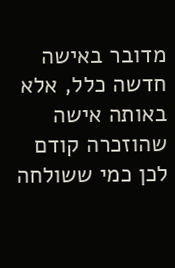מדובר באישה חדשה כלל, אלא באותה אישה שהוזכרה קודם לכן כמי ששולחה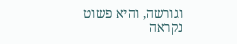וגורשה, והיא פשוט נקראה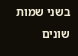בשני שמות שונים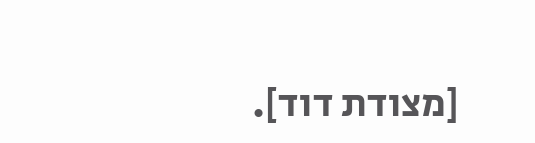[מצודת דוד].